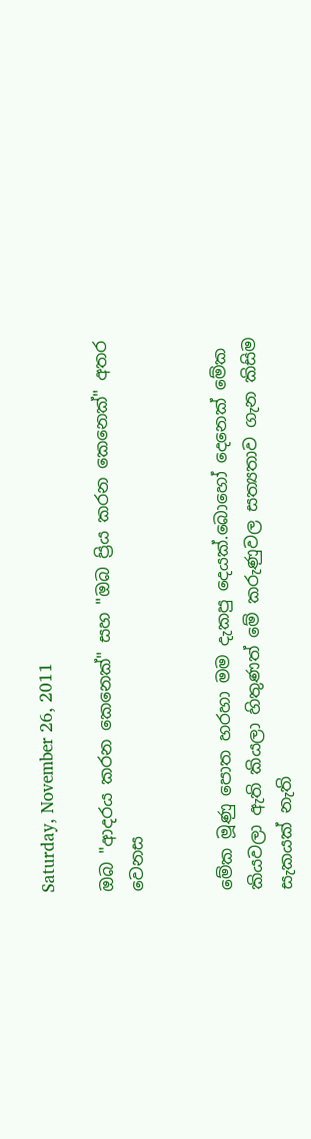Saturday, November 26, 2011

ඔබ "ආදරය කරන කෙනෙක්" සහ "ඔබ ප්‍රිය කරන කෙනෙක්" අතර වෙනස


මේක මූණු පොත හරහා මම දැකපු දෙයක්.බොහෝ දෙනෙක් මේක කියවලා ඇති කියලා හිතුණත් මේ කරුණුවල සත්‍යතාව ගැන කිසිම සැකයක් නැති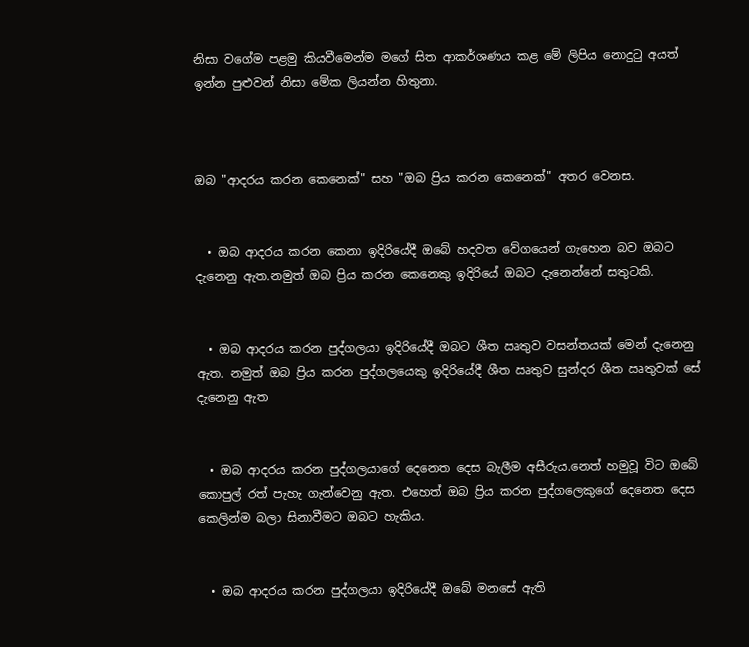නිසා වගේම පළමු කියවීමෙන්ම මගේ සිත ආකර්ශණය කළ මේ ලිපිය නොදුටු අයත් ඉන්න පුළුවන් නිසා මේක ලියන්න හිතුනා.



ඔබ "ආදරය කරන කෙනෙක්" සහ "ඔබ ප්‍රිය කරන කෙනෙක්" අතර වෙනස.


  • ඔබ ආදරය කරන කෙනා ඉදිරියේදී ඔබේ හදවත වේගයෙන් ගැහෙන බව ඔබට දැනෙනු ඇත.නමුත් ඔබ ප්‍රිය කරන කෙනෙකු ඉදිරියේ ඔබට දැනෙන්නේ සතුටකි.


  • ඔබ ආදරය කරන පුද්ගලයා ඉදිරියේදී ඔබට ශීත ඍතුව වසන්තයක් මෙන් දැනෙනු ඇත. නමුත් ඔබ ප්‍රිය කරන පුද්ගලයෙකු ඉදිරියේදී ශීත ඍතුව සුන්දර ශීත ඍතුවක් සේ දැනෙනු ඇත


  • ඔබ ආදරය කරන පුද්ගලයාගේ දෙනෙත දෙස බැලීම අසීරුය.නෙත් හමුවූ විට ඔබේ කොපුල් රත් පැහැ ගැන්වෙනු ඇත. එහෙත් ඔබ ප්‍රිය කරන පුද්ගලෙකුගේ දෙනෙත දෙස කෙලින්ම බලා සිනාවීමට ඔබට හැකිය.


  • ඔබ ආදරය කරන පුද්ගලයා ඉදිරියේදී ඔබේ මනසේ ඇති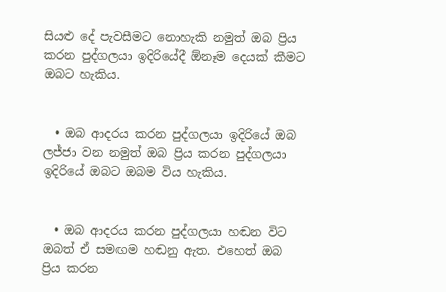සියළු දේ පැවසීමට නොහැකි නමුත් ඔබ ප්‍රිය කරන පුද්ගලයා ඉදිරියේදී ඕනෑම දෙයක් කීමට ඔබට හැකිය.


  • ඔබ ආදරය කරන පුද්ගලයා ඉදිරියේ ඔබ ලජ්ජා වන නමුත් ඔබ ප්‍රිය කරන පුද්ගලයා ඉදිරියේ ඔබට ඔබම විය හැකිය.


  • ඔබ ආදරය කරන පුද්ගලයා හඬන විට ඔබත් ඒ සමඟම හඬනු ඇත. එහෙත් ඔබ ප්‍රිය කරන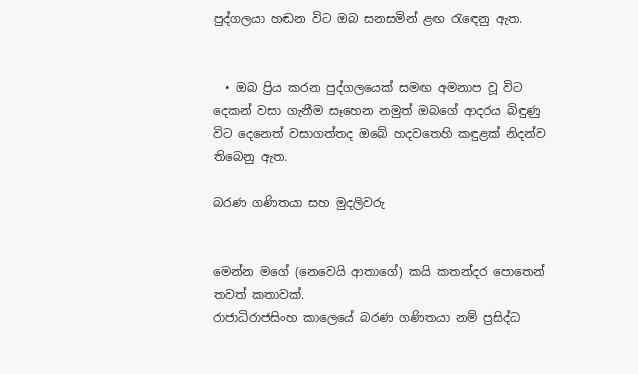පුද්ගලයා හඬන විට ඔබ සනසමින් ළඟ රැඳෙනු ඇත.


  • ඔබ ප්‍රිය කරන පුද්ගලයෙක් සමඟ අමනාප වූ විට දෙකන් වසා ගැනීම සෑහෙන නමුත් ඔබගේ ආදරය බිඳුණු විට දෙනෙත් වසාගත්තද ඔබේ හදවතෙහි කඳුළක් නිදන්ව තිබෙනු ඇත.

බරණ ගණිතයා සහ මුදලිවරු


මෙන්න මගේ (නෙවෙයි ආතාගේ) කයි කතන්දර පොතෙන් තවත් කතාවක්.
රාජාධිරාජසිංහ කාලෙයේ බරණ ගණිතයා නම් ප්‍රසිද්ධ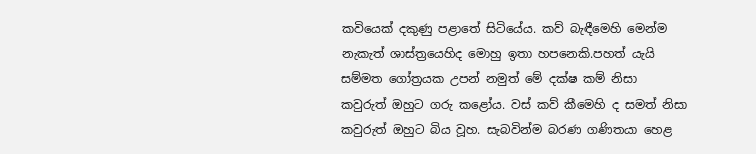කවියෙක් දකුණු පළාතේ සිටියේය. කව් බැඳීමෙහි මෙන්ම නැකැත් ශාස්ත්‍රයෙහිද මොහු ඉතා හපනෙකි.පහත් යැයි සම්මත ගෝත්‍රයක උපන් නමුත් මේ දක්ෂ කම් නිසා කවුරුත් ඔහුට ගරු කළෝය. වස් කව් කීමෙහි ද සමත් නිසා කවුරුත් ඔහුට බිය වූහ. සැබවින්ම බරණ ගණිතයා හෙළ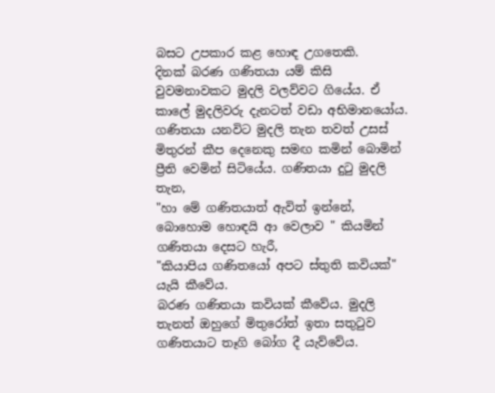බසට උපකාර කළ හොඳ උගතෙකි.
දිනක් බරණ ගණිතයා යම් කිසි වුවමනාවකට මුදලි වලව්වට ගියේය. ඒ කාලේ මුදලිවරු දැනටත් වඩා අභිමානයෝය. ගණිතයා යනවිට මුදලි තැන තවත් උසස් මිතුරන් කීප දෙනෙකු සමඟ කමින් බොමින් ප්‍රීති වෙමින් සිටියේය. ගණිතයා දුටු මුදලි තැන,
"හා මේ ගණිතයාත් ඇවිත් ඉන්නේ, බොහොම හොඳයි ආ වෙලාව " කියමින් ගණිතයා දෙසට හැරී,
"කියාපිය ගණිතයෝ අපට ස්තුති කවියක්" යැයි කීවේය.
බරණ ගණිතයා කවියක් කීවේය. මුදලි තැනත් ඔහුගේ මිතුරෝත් ඉතා සතුටුව ගණිතයාට තෑගි බෝග දී යැව්වේය.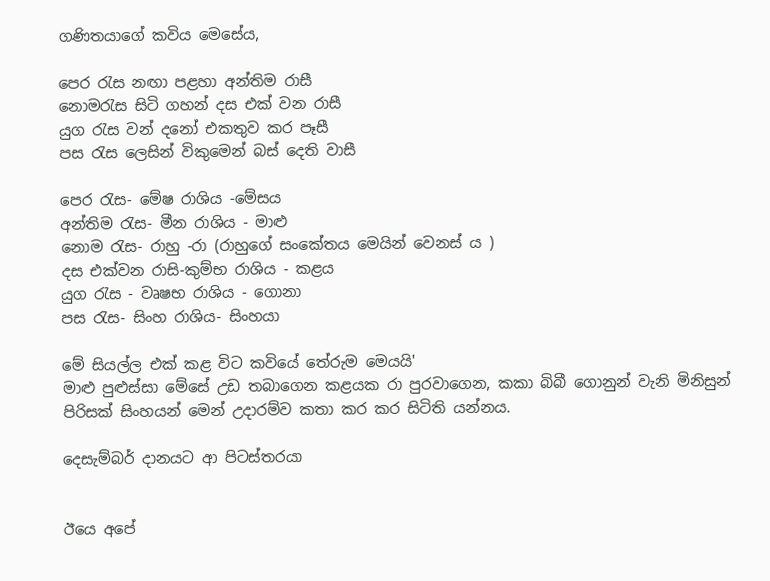ගණිතයාගේ කවිය මෙසේය,

පෙර රැස නඟා පළහා අන්තිම රාසී
නොමරැස සිටි ගහන් දස එක් වන රාසී
යුග රැස වන් දනෝ එකතුව කර පෑසී
පස රැස ලෙසින් විකුමෙන් බස් දෙති වාසී

පෙර රැස- මේෂ රාශිය -මේසය
අන්තිම රැස- මීන රාශිය - මාළු
නොම රැස- රාහු -රා (රාහුගේ සංකේතය මෙයින් වෙනස් ය )
දස එක්වන රාසි-කුම්භ රාශිය - කළය
යුග රැස - වෘෂභ රාශිය - ගොනා
පස රැස- සිංහ රාශිය- සිංහයා

මේ සියල්ල එක් කළ විට කවියේ තේරුම මෙයයි'
මාළු පුළුස්සා මේසේ උඩ තබාගෙන කළයක රා පුරවාගෙන, කකා බිබී ගොනුන් වැනි මිනිසුන් පිරිසක් සිංහයන් මෙන් උදාරම්ව කතා කර කර සිටිති යන්නය.

දෙසැම්බර් දානයට ආ පිටස්තරයා


ඊයෙ අපේ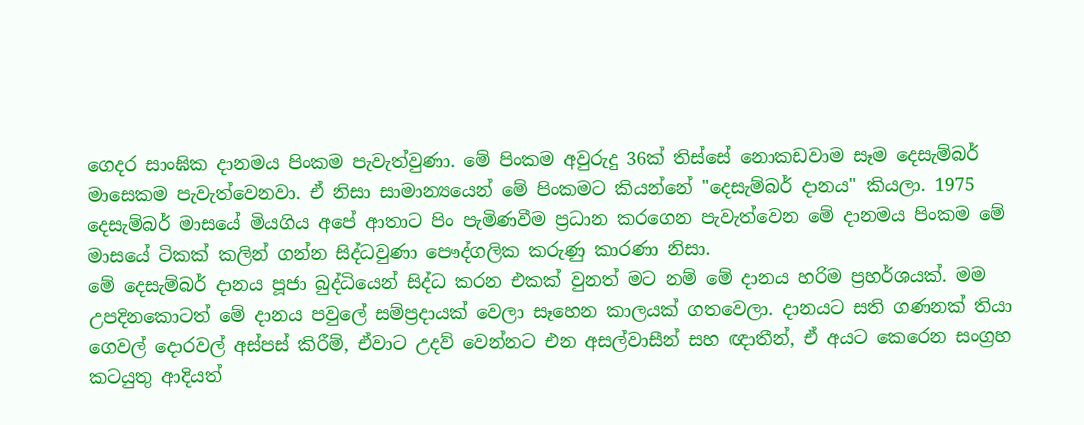ගෙදර සාංඝික දානමය පිංකම පැවැත්වුණා. මේ පිංකම අවුරුදු 36ක් තිස්සේ නොකඩවාම සෑම දෙසැම්බර් මාසෙකම පැවැත්වෙනවා. ඒ නිසා සාමාන්‍යයෙන් මේ පිංකමට කියන්නේ "දෙසැම්බර් දානය" කියලා. 1975 දෙසැම්බර් මාසයේ මියගිය අපේ ආතාට පිං පැමිණවීම ප්‍රධාන කරගෙන පැවැත්වෙන මේ දානමය පිංකම මේ මාසයේ ටිකක් කලින් ගන්න සිද්ධවුණා පෞද්ගලික කරුණු කාරණා නිසා.
මේ දෙසැම්බර් දානය පූජා බුද්ධියෙන් සිද්ධ කරන එකක් වුනත් මට නම් මේ දානය හරිම ප්‍රහර්ශයක්. මම උපදිනකොටත් මේ දානය පවුලේ සම්ප්‍රදායක් වෙලා සෑහෙන කාලයක් ගතවෙලා. දානයට සති ගණනක් තියා ගෙවල් දොරවල් අස්පස් කිරීම්, ඒවාට උදව් වෙන්නට එන අසල්වාසීන් සහ ඥාතීන්, ඒ අයට කෙරෙන සංග්‍රහ කටයුතු ආදියත්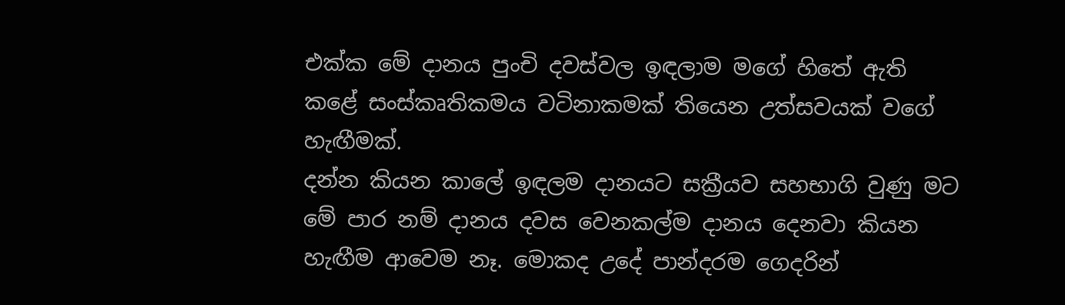එක්ක මේ දානය පුංචි දවස්වල ඉඳලාම මගේ හිතේ ඇති කළේ සංස්කෘතිකමය වටිනාකමක් තියෙන උත්සවයක් වගේ හැඟීමක්.
දන්න කියන කාලේ ඉඳලම දානයට සක්‍රීයව සහභාගි වුණු මට මේ පාර නම් දානය දවස වෙනකල්ම දානය දෙනවා කියන හැඟීම ආවෙම නෑ. මොකද උදේ පාන්දරම ගෙදරින්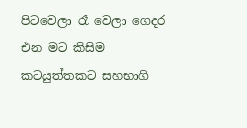පිටවෙලා රෑ වෙලා ගෙදර එන මට කිසිම කටයුත්තකට සහභාගි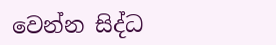වෙන්න සිද්ධ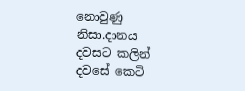නොවුණු නිසා.දානය දවසට කලින් දවසේ කෙටි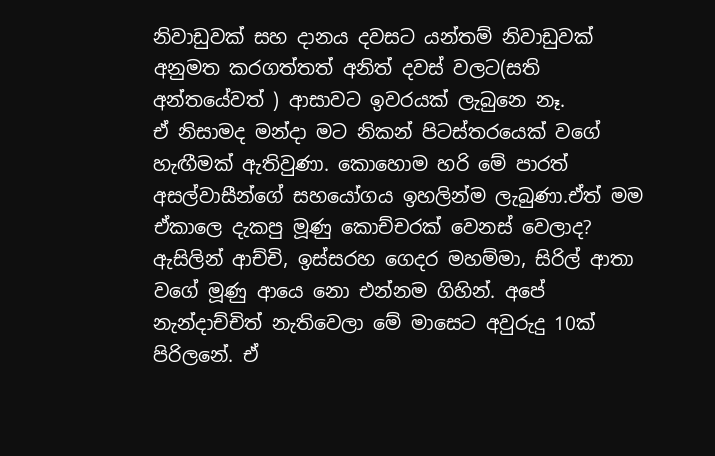නිවාඩුවක් සහ දානය දවසට යන්තම් නිවාඩුවක් අනුමත කරගත්තත් අනිත් දවස් වලට(සති අන්තයේවත් ) ආසාවට ඉවරයක් ලැබුනෙ නෑ.
ඒ නිසාමද මන්දා මට නිකන් පිටස්තරයෙක් වගේ හැඟීමක් ඇතිවුණා. කොහොම හරි මේ පාරත් අසල්වාසීන්ගේ සහයෝගය ඉහලින්ම ලැබුණා.ඒත් මම ඒකාලෙ දැකපු මූණු කොච්චරක් වෙනස් වෙලාද? ඇසිලින් ආච්චි, ඉස්සරහ ගෙදර මහම්මා, සිරිල් ආතා වගේ මූණු ආයෙ නො එන්නම ගිහින්. අපේ නැන්දාච්චිත් නැතිවෙලා මේ මාසෙට අවුරුදු 10ක් පිරිලනේ. ඒ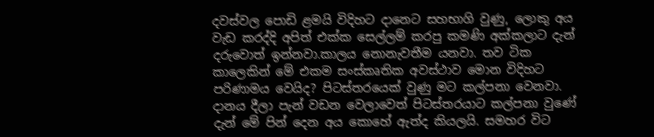දවස්වල පොඩි ළමයි විදිහට දානෙට සහභාගි වුණු, ලොකු අය වැඩ කරද්දි අපිත් එක්ක සෙල්ලම් කරපු කමණි අක්කලාට දැන් දරුවොත් ඉන්නවා.කාලය නොනැවතීම යනවා. තව ටික කාලෙකින් මේ එකම සංස්කෘතික අවස්ථාව මොන විදිහට පරිණාමය වෙයිද? පිටස්තරයෙක් වුණු මට කල්පනා වෙනවා.
දානය දීලා පැන් වඩන වෙලාවෙත් පිටස්තරයාට කල්පනා වුණේ දැන් මේ පින් දෙන අය කොහේ ඇත්ද කියලයි. සමහර විට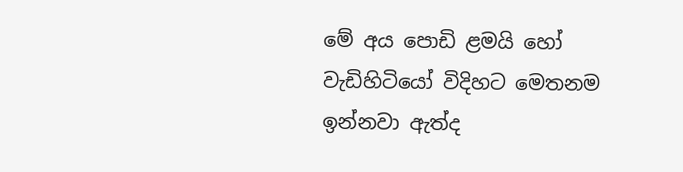මේ අය පොඩි ළමයි හෝ වැඩිහිටියෝ විදිහට මෙතනම ඉන්නවා ඇත්ද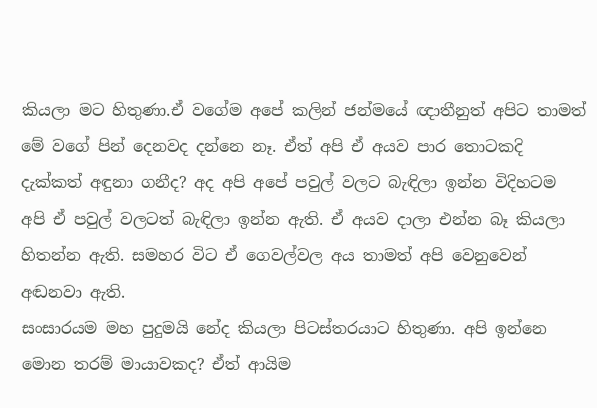කියලා මට හිතුණා.ඒ වගේම අපේ කලින් ජන්මයේ ඥාතීනුත් අපිට තාමත් මේ වගේ පින් දෙනවද දන්නෙ නෑ. ඒත් අපි ඒ අයව පාර තොටකදි දැක්කත් අඳුනා ගනීද? අද අපි අපේ පවුල් වලට බැඳිලා ඉන්න විදිහටම අපි ඒ පවුල් වලටත් බැඳිලා ඉන්න ඇති. ඒ අයව දාලා එන්න බෑ කියලා හිතන්න ඇති. සමහර විට ඒ ගෙවල්වල අය තාමත් අපි වෙනුවෙන් අඬනවා ඇති.
සංසාරයම මහ පුදුමයි නේද කියලා පිටස්තරයාට හිතුණා. අපි ඉන්නෙ මොන තරම් මායාවකද? ඒත් ආයිම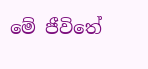මේ ජීවිතේ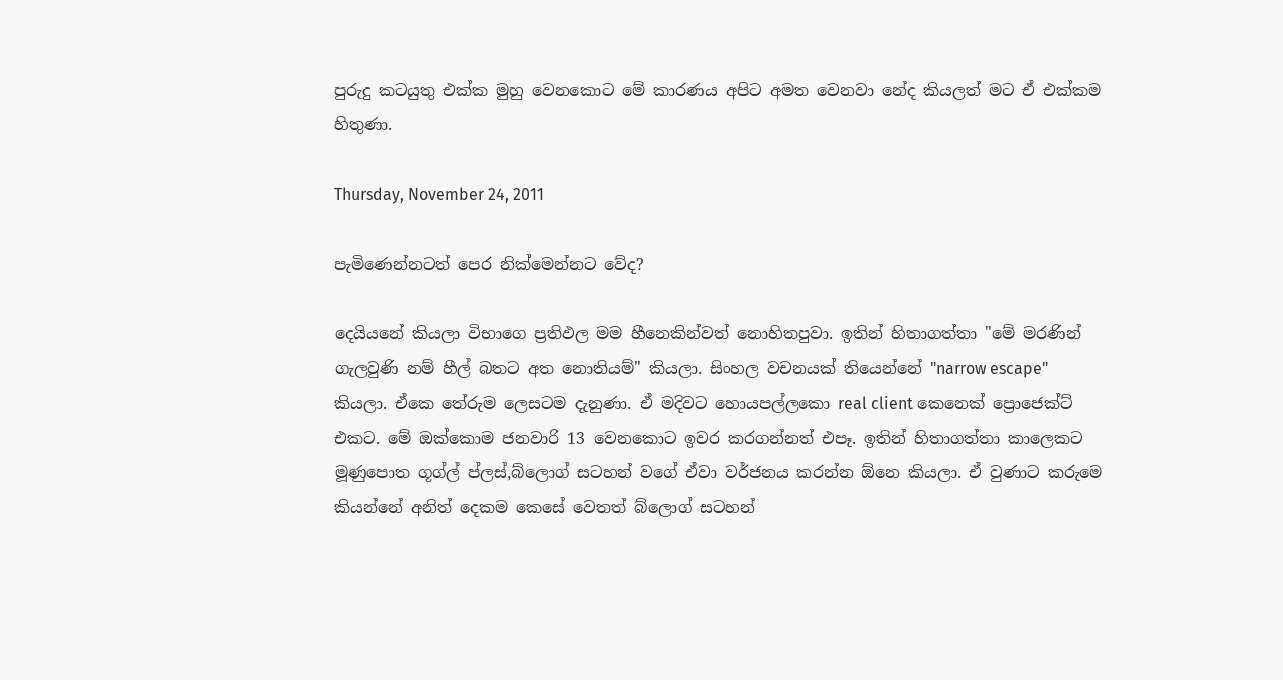පුරුදු කටයුතු එක්ක මුහු වෙනකොට මේ කාරණය අපිට අමත වෙනවා නේද කියලත් මට ඒ එක්කම හිතුණා.

Thursday, November 24, 2011

පැමිණෙන්නටත් පෙර නික්මෙන්නට වේද?

දෙයියනේ කියලා විභාගෙ ප්‍රතිඵල මම හීනෙකින්වත් නොහිතපුවා. ඉතින් හිතාගත්තා "මේ මරණින් ගැලවුණි නම් හීල් බතට අත නොතියම්" කියලා. සිංහල වචනයක් තියෙන්නේ "narrow escape" කියලා. ඒකෙ තේරුම ලෙසටම දැනුණා. ඒ මදිවට හොයපල්ලකො real client කෙනෙක් ප්‍රොජෙක්ට් එකට. මේ ඔක්කොම ජනවාරි 13 වෙනකොට ඉවර කරගන්නත් එපෑ. ඉතින් හිතාගත්තා කාලෙකට මූණුපොත ගූග්ල් ප්ලස්,බ්ලොග් සටහන් වගේ ඒවා වර්ජනය කරන්න ඕනෙ කියලා. ඒ වුණාට කරුමෙ කියන්නේ අනිත් දෙකම කෙසේ වෙතත් බ්ලොග් සටහන්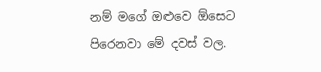නම් මගේ ඔළුවෙ ඕසෙට පිරෙනවා මේ දවස් වල.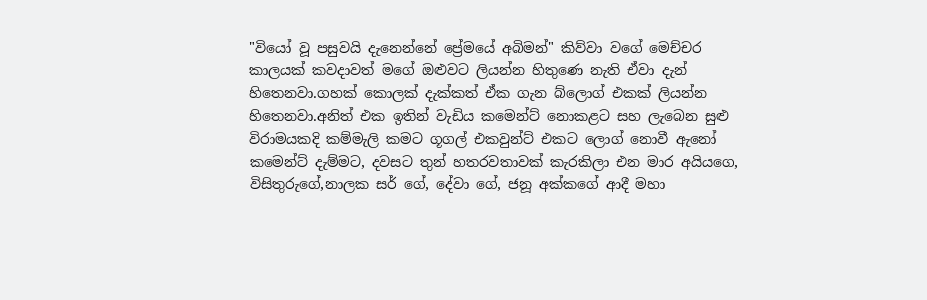"වියෝ වූ පසුවයි දැනෙන්නේ ප්‍රේමයේ අබිමන්" කිව්වා වගේ මෙච්චර කාලයක් කවදාවත් මගේ ඔළුවට ලියන්න හිතුණෙ නැති ඒවා දැන් හිතෙනවා.ගහක් කොලක් දැක්කත් ඒක ගැන බ්ලොග් එකක් ලියන්න හිතෙනවා.අනිත් එක ඉතින් වැඩිය කමෙන්ට් නොකළට සහ ලැබෙන සුළු විරාමයකදි කම්මැලි කමට ගූගල් එකවුන්ට් එකට ලොග් නොවී ඇනෝ කමෙන්ට් දැම්මට, දවසට තුන් හතරවතාවක් කැරකිලා එන මාර අයියගෙ, විසිතුරුගේ,නාලක සර් ගේ, දේවා ගේ, ජනූ අක්කගේ ආදී මහා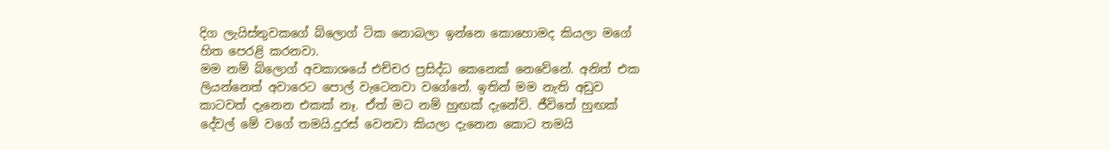දිග ලැයිස්තුවකගේ බ්ලොග් ටික නොබලා ඉන්නෙ කොහොමද කියලා මගේ හිත පෙරළි කරනවා.
මම නම් බ්ලොග් අවකාශයේ එච්චර ප්‍රසිද්ධ කෙනෙක් නෙවේනේ. අනිත් එක ලියන්නෙත් අවාරෙට පොල් වැටෙනවා වගේනේ. ඉතින් මම නැති අඩුව කාටවත් දැනෙන එකක් නෑ. ඒත් මට නම් හුඟක් දැනේවි. ජීවිතේ හුඟක් දේවල් මේ වගේ තමයි.දුරස් වෙනවා කියලා දැනෙන කොට තමයි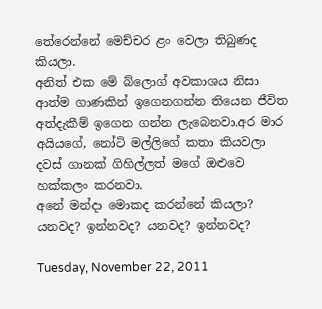තේරෙන්නේ මෙච්චර ළං වෙලා තිබුණද කියලා.
අනිත් එක මේ බ්ලොග් අවකාශය නිසා ආත්ම ගාණකින් ඉගෙනගන්න තියෙන ජීවිත අත්දැකීම් ඉගෙන ගන්න ලැබෙනවා.අර මාර අයියගේ, නෝටි මල්ලිගේ කතා කියවලා දවස් ගානක් ගිහිල්ලත් මගේ ඔළුවෙ හක්කලං කරනවා.
අනේ මන්දා මොකද කරන්නේ කියලා?
යනවද? ඉන්නවද? යනවද? ඉන්නවද?

Tuesday, November 22, 2011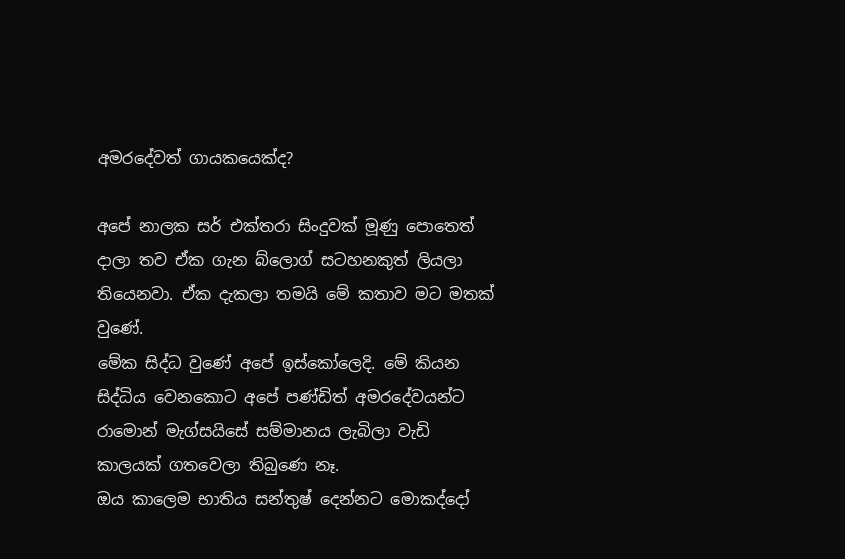අමරදේවත් ගායකයෙක්ද?

අපේ නාලක සර් එක්තරා සිංදුවක් මූණු පොතෙත් දාලා තව ඒක ගැන බ්ලොග් සටහනකුත් ලියලා තියෙනවා. ඒක දැකලා තමයි මේ කතාව මට මතක් වුණේ.
මේක සිද්ධ වුණේ අපේ ඉස්කෝලෙදි. මේ කියන සිද්ධිය වෙනකොට අපේ පණ්ඩිත් අමරදේවයන්ට රාමොන් මැග්සයිසේ සම්මානය ලැබිලා වැඩි කාලයක් ගතවෙලා තිබුණෙ නෑ.
ඔය කාලෙම භාතිය සන්තුෂ් දෙන්නට මොකද්දෝ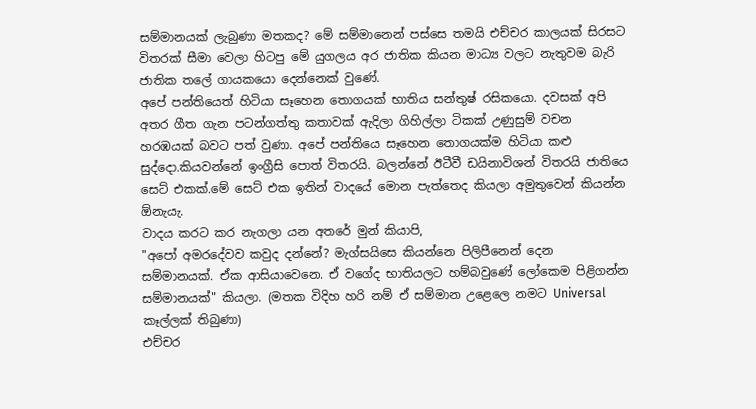සම්මානයක් ලැබුණා මතකද? මේ සම්මානෙන් පස්සෙ තමයි එච්චර කාලයක් සිරසට විතරක් සීමා වෙලා හිටපු මේ යුගලය අර ජාතික කියන මාධ්‍ය වලට නැතුවම බැරි ජාතික තලේ ගායකයො දෙන්නෙක් වුණේ.
අපේ පන්තියෙත් හිටියා සෑහෙන තොගයක් භාතිය සන්තුෂ් රසිකයො. දවසක් අපි අතර ගීත ගැන පටන්ගත්තු කතාවක් ඇදිලා ගිහිල්ලා ටිකක් උණුසුම් වචන හරඹයක් බවට පත් වුණා. අපේ පන්තියෙ සෑහෙන තොගයක්ම හිටියා කළු සුද්දො.කියවන්නේ ඉංග්‍රීසි පොත් විතරයි. බලන්නේ ඊටීවී ඩයිනාවිශන් විතරයි ජාතියෙ සෙට් එකක්.මේ සෙට් එක ඉතින් වාදයේ මොන පැත්තෙද කියලා අමුතුවෙන් කියන්න ඕනැයැ.
වාදය කරට කර නැගලා යන අතරේ මුන් කියාපි,
"අපෝ අමරදේවව කවුද දන්නේ? මැග්සයිසෙ කියන්නෙ පිලිපීනෙන් දෙන සම්මානයක්. ඒක ආසියාවෙනෙ. ඒ වගේද භාතියලට හම්බවුණේ ලෝකෙම පිළිගන්න සම්මානයක්" කියලා. (මතක විදිහ හරි නම් ඒ සම්මාන උළෙලෙ නමට Universal කෑල්ලක් තිබුණා)
එච්චර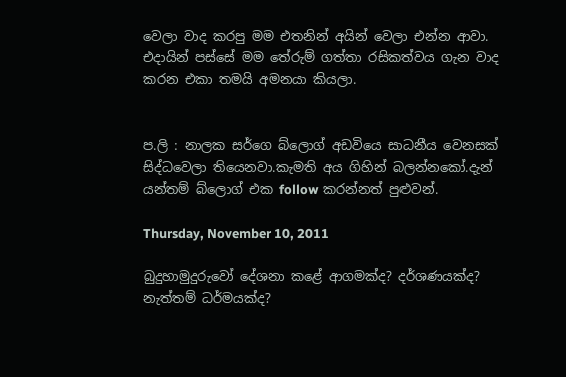වෙලා වාද කරපු මම එතනින් අයින් වෙලා එන්න ආවා.
එදායින් පස්සේ මම තේරුම් ගත්තා රසිකත්වය ගැන වාද කරන එකා තමයි අමනයා කියලා.


ප.ලි : නාලක සර්ගෙ බ්ලොග් අඩවියෙ සාධනීය වෙනසක් සිද්ධවෙලා තියෙනවා.කැමති අය ගිහින් බලන්නකෝ.දැන් යන්තම් බ්ලොග් එක follow කරන්නත් පුළුවන්.

Thursday, November 10, 2011

බුදුහාමුදුරුවෝ දේශනා කළේ ආගමක්ද? දර්ශණයක්ද? නැත්තම් ධර්මයක්ද?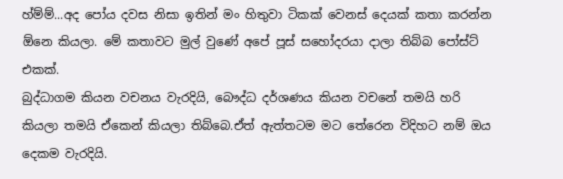හ්ම්ම්...අද පෝය දවස නිසා ඉතින් මං හිතුවා ටිකක් වෙනස් දෙයක් කතා කරන්න ඕනෙ කියලා. මේ කතාවට මුල් වුණේ අපේ පූස් සහෝදරයා දාලා තිබ්බ පෝස්ට් එකක්.
බුද්ධාගම කියන වචනය වැරදියි, බෞද්ධ දර්ශණය කියන වචනේ තමයි හරි කියලා තමයි ඒකෙන් කියලා තිබ්බෙ.ඒත් ඇත්තටම මට තේරෙන විදිහට නම් ඔය දෙකම වැරදියි.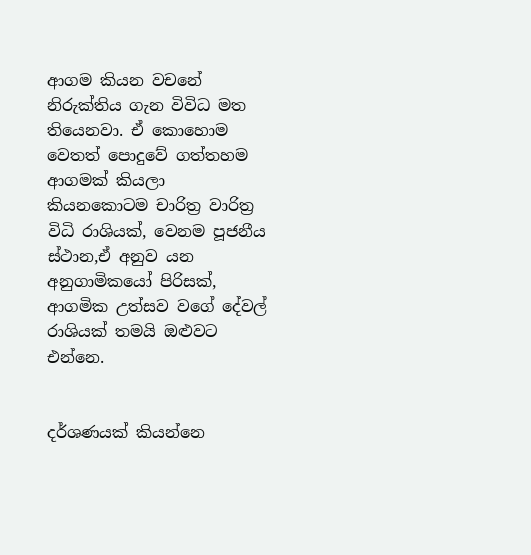ආගම කියන වචනේ නිරුක්තිය ගැන විවිධ මත තියෙනවා. ඒ කොහොම වෙතත් පොදුවේ ගත්තහම ආගමක් කියලා කියනකොටම චාරිත්‍ර වාරිත්‍ර විධි රාශියක්, වෙනම පූජනීය ස්ථාන,ඒ අනුව යන අනුගාමිකයෝ පිරිසක්, ආගමික උත්සව වගේ දේවල් රාශියක් තමයි ඔළුවට එන්නෙ.


දර්ශණයක් කියන්නෙ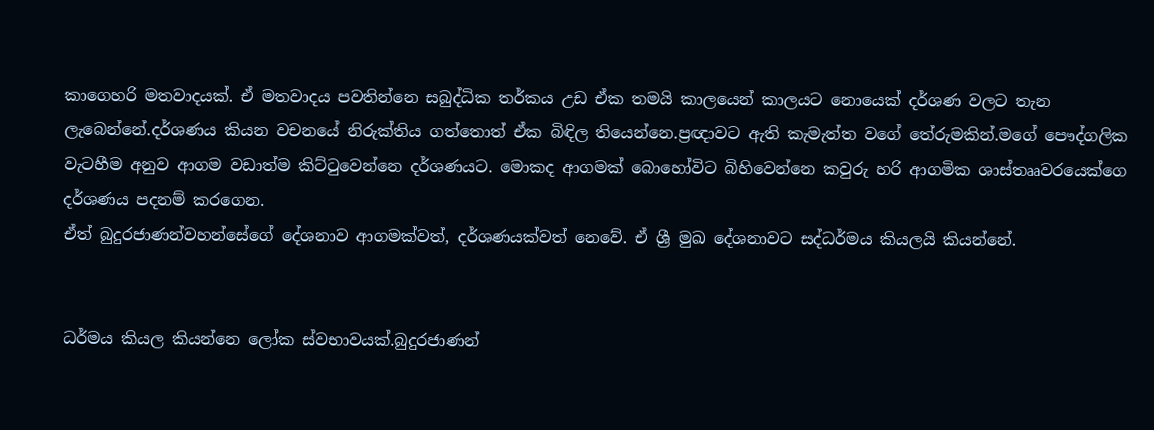කාගෙහරි මතවාදයක්. ඒ මතවාදය පවතින්නෙ සබුද්ධික තර්කය උඩ ඒක තමයි කාලයෙන් කාලයට නොයෙක් දර්ශණ වලට තැන ලැබෙන්නේ.දර්ශණය කියන වචනයේ නිරුක්තිය ගත්තොත් ඒක බිඳිල තියෙන්නෙ.ප්‍රඥාවට ඇති කැමැත්ත වගේ තේරුමකින්.මගේ පෞද්ගලික වැටහීම අනුව ආගම වඩාත්ම කිට්ටුවෙන්නෙ දර්ශණයට. මොකද ආගමක් බොහෝවිට බිහිවෙන්නෙ කවුරු හරි ආගමික ශාස්තෲවරයෙක්ගෙ දර්ශණය පදනම් කරගෙන.
ඒත් බුදුරජාණන්වහන්සේගේ දේශනාව ආගමක්වත්, දර්ශණයක්වත් නෙවේ. ඒ ශ්‍රී මුඛ දේශනාවට සද්ධර්මය කියලයි කියන්නේ.


ධර්මය කියල කියන්නෙ ලෝක ස්වභාවයක්.බුදුරජාණන්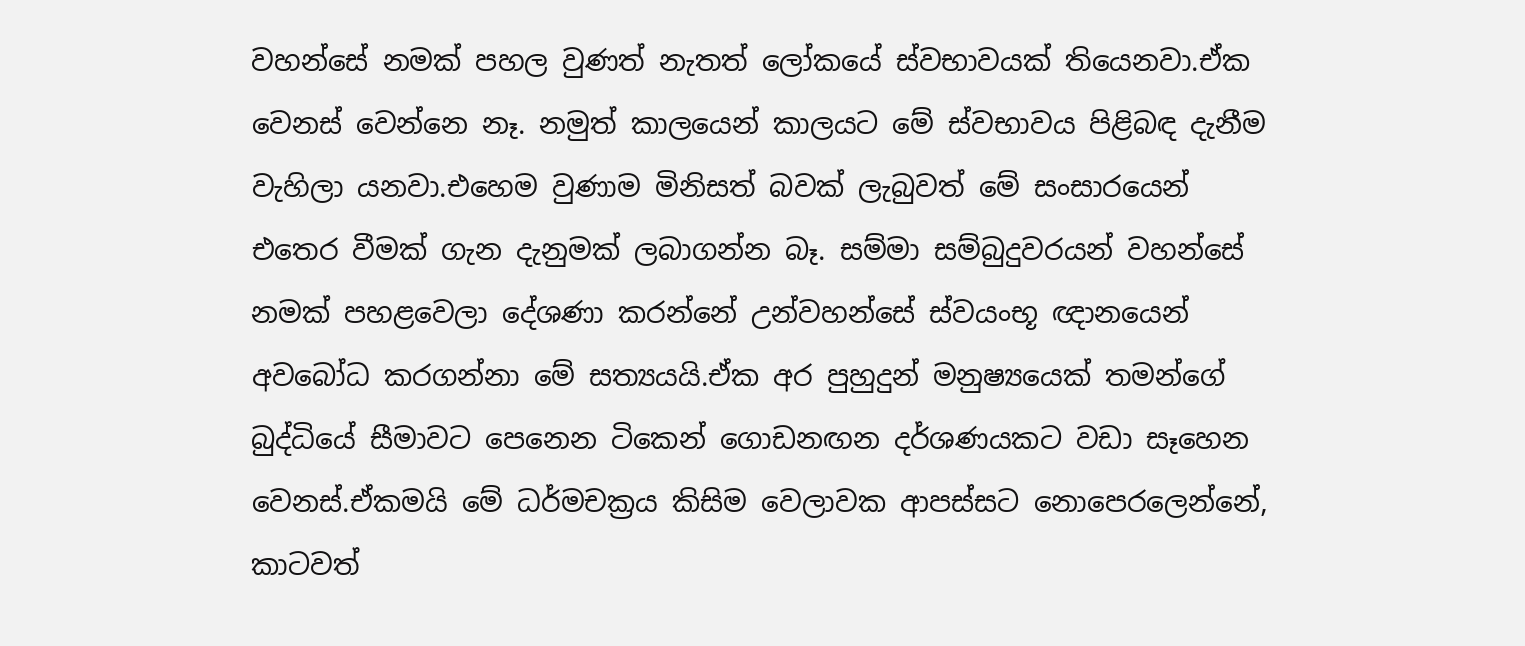වහන්සේ නමක් පහල වුණත් නැතත් ලෝකයේ ස්වභාවයක් තියෙනවා.ඒක වෙනස් වෙන්නෙ නෑ. නමුත් කාලයෙන් කාලයට මේ ස්වභාවය පිළිබඳ දැනීම වැහිලා යනවා.එහෙම වුණාම මිනිසත් බවක් ලැබුවත් මේ සංසාරයෙන් එතෙර වීමක් ගැන දැනුමක් ලබාගන්න බෑ. සම්මා සම්බුදුවරයන් වහන්සේ නමක් පහළවෙලා දේශණා කරන්නේ උන්වහන්සේ ස්වයංභූ ඥානයෙන් අවබෝධ කරගන්නා මේ සත්‍යයයි.ඒක අර පුහුදුන් මනුෂ්‍යයෙක් තමන්ගේ බුද්ධියේ සීමාවට පෙනෙන ටිකෙන් ගොඩනඟන දර්ශණයකට වඩා සෑහෙන වෙනස්.ඒකමයි මේ ධර්මචක්‍රය කිසිම වෙලාවක ආපස්සට නොපෙරලෙන්නේ, කාටවත්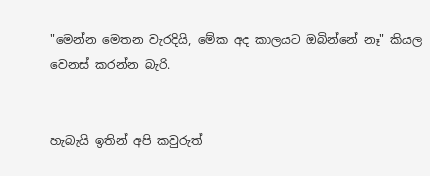"මෙන්න මෙතන වැරදියි, මේක අද කාලයට ඔබින්නේ නෑ" කියල වෙනස් කරන්න බැරි.


හැබැයි ඉතින් අපි කවුරුත්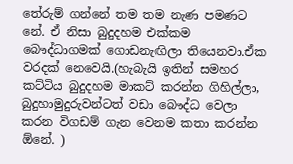තේරුම් ගන්නේ තම තම නැණ පමණට නේ. ඒ නිසා බුදුදහම එක්කම බෞද්ධාගමක් ගොඩනැඟිලා තියෙනවා.ඒක වරදක් නෙවෙයි.(හැබැයි ඉතින් සමහර කට්ටිය බුදුදහම මාකට් කරන්න ගිහිල්ලා, බුදුහාමුදුරුවන්ටත් වඩා බෞද්ධ වෙලා කරන විගඩම් ගැන වෙනම කතා කරන්න ඕනේ. )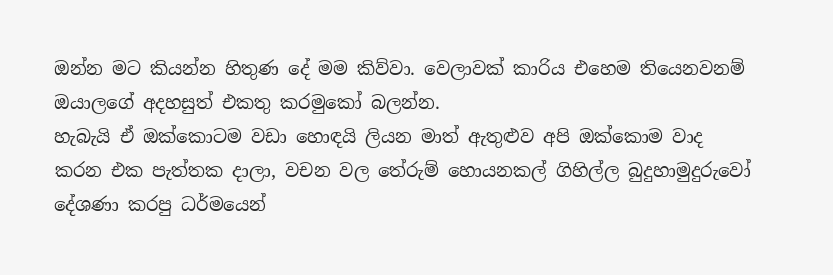ඔන්න මට කියන්න හිතුණ දේ මම කිව්වා. වෙලාවක් කාරිය එහෙම තියෙනවනම් ඔයාලගේ අදහසුත් එකතු කරමුකෝ බලන්න.
හැබැයි ඒ ඔක්කොටම වඩා හොඳයි ලියන මාත් ඇතුළුව අපි ඔක්කොම වාද කරන එක පැත්තක දාලා, වචන වල තේරුම් හොයනකල් ගිහිල්ල බුදුහාමුදුරුවෝ දේශණා කරපු ධර්මයෙන්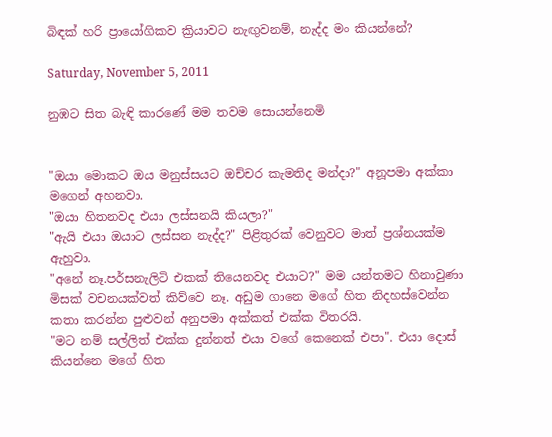බිඳක් හරි ප්‍රායෝගිකව ක්‍රියාවට නැඟුවනම්, නැද්ද මං කියන්නේ?

Saturday, November 5, 2011

නුඹට සිත බැඳි කාරණේ මම තවම සොයන්නෙමි


"ඔයා මොකට ඔය මනුස්සයට ඔච්චර කැමතිද මන්දා?" අනූපමා අක්කා මගෙන් අහනවා.
"ඔයා හිතනවද එයා ලස්සනයි කියලා?"
"ඇයි එයා ඔයාට ලස්සන නැද්ද?" පිළිතුරක් වෙනුවට මාත් ප්‍රශ්නයක්ම ඇහුවා.
"අනේ නෑ.පර්සනැලිටි එකක් තියෙනවද එයාට?" මම යන්තමට හිනාවුණා මිසක් වචනයක්වත් කිව්වෙ නෑ. අඩුම ගානෙ මගේ හිත නිදහස්වෙන්න කතා කරන්න පුළුවන් අනුපමා අක්කත් එක්ක විතරයි.
"මට නම් සල්ලිත් එක්ක දුන්නත් එයා වගේ කෙනෙක් එපා". එයා දොස් කියන්නෙ මගේ හිත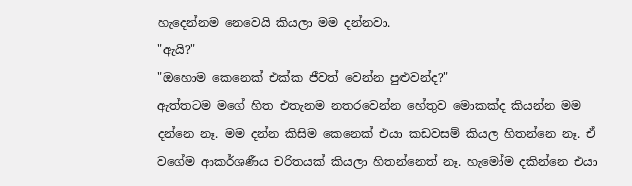හැදෙන්නම නෙවෙයි කියලා මම දන්නවා.
"ඇයි?"
"ඔහොම කෙනෙක් එක්ක ජීවත් වෙන්න පුළුවන්ද?"
ඇත්තටම මගේ හිත එතැනම නතරවෙන්න හේතුව මොකක්ද කියන්න මම දන්නෙ නෑ. මම දන්න කිසිම කෙනෙක් එයා කඩවසම් කියල හිතන්නෙ නෑ. ඒ වගේම ආකර්ශණීය චරිතයක් කියලා හිතන්නෙත් නෑ. හැමෝම දකින්නෙ එයා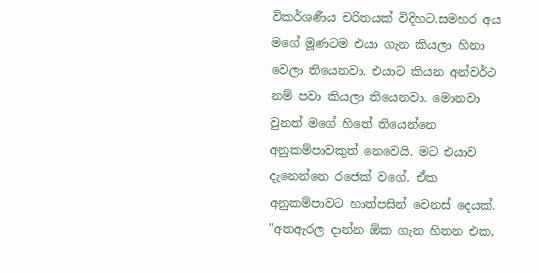විකර්ශණීය චරිතයක් විදිහට.සමහර අය මගේ මූණටම එයා ගැන කියලා හිනා වෙලා තියෙනවා. එයාට කියන අන්වර්ථ නම් පවා කියලා තියෙනවා. මොනවා වුනත් මගේ හිතේ තියෙන්නෙ අනුකම්පාවකුත් නෙවෙයි. මට එයාව දැනෙන්නෙ රජෙක් වගේ. ඒක අනුකම්පාවට හාත්පසින් වෙනස් දෙයක්.
"අතඇරල දාන්න ඕක ගැන හිතන එක,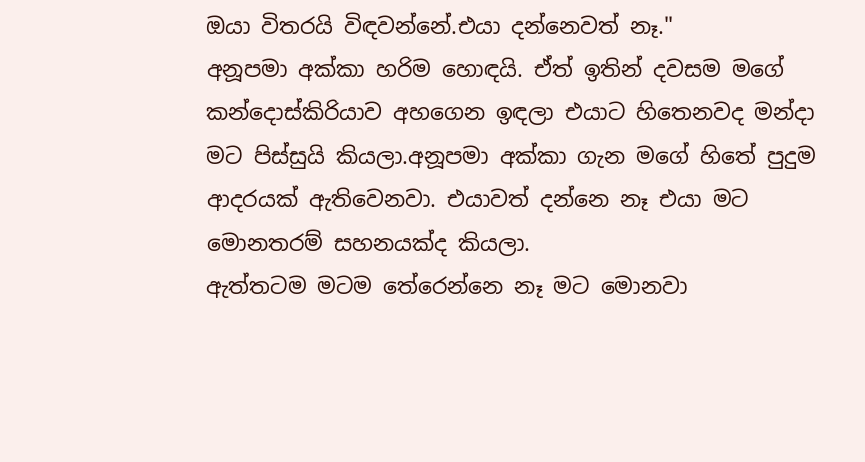ඔයා විතරයි විඳවන්නේ.එයා දන්නෙවත් නෑ."
අනූපමා අක්කා හරිම හොඳයි. ඒත් ඉතින් දවසම මගේ කන්දොස්කිරියාව අහගෙන ඉඳලා එයාට හිතෙනවද මන්දා මට පිස්සුයි කියලා.අනූපමා අක්කා ගැන මගේ හිතේ පුදුම ආදරයක් ඇතිවෙනවා. එයාවත් දන්නෙ නෑ එයා මට මොනතරම් සහනයක්ද කියලා.
ඇත්තටම මටම තේරෙන්නෙ නෑ මට මොනවා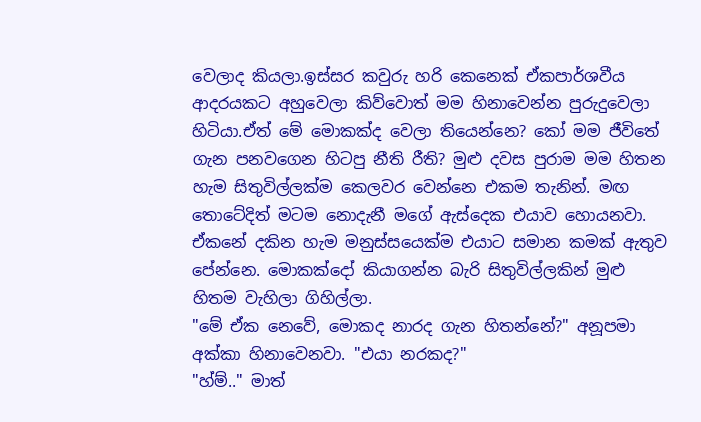වෙලාද කියලා.ඉස්සර කවුරු හරි කෙනෙක් ඒකපාර්ශවීය ආදරයකට අහුවෙලා කිව්වොත් මම හිනාවෙන්න පුරුදුවෙලා හිටියා.ඒත් මේ මොකක්ද වෙලා තියෙන්නෙ? කෝ මම ජීවිතේ ගැන පනවගෙන හිටපු නීති රීති? මුළු දවස පුරාම මම හිතන හැම සිතුවිල්ලක්ම කෙලවර වෙන්නෙ එකම තැනින්. මඟ තොටේදිත් මටම නොදැනී මගේ ඇස්දෙක එයාව හොයනවා. ඒකනේ දකින හැම මනුස්සයෙක්ම එයාට සමාන කමක් ඇතුව පේන්නෙ. මොකක්දෝ කියාගන්න බැරි සිතුවිල්ලකින් මුළු හිතම වැහිලා ගිහිල්ලා.
"මේ ඒක නෙවේ, මොකද නාරද ගැන හිතන්නේ?" අනූපමා අක්කා හිනාවෙනවා. "එයා නරකද?"
"හ්ම්.." මාත්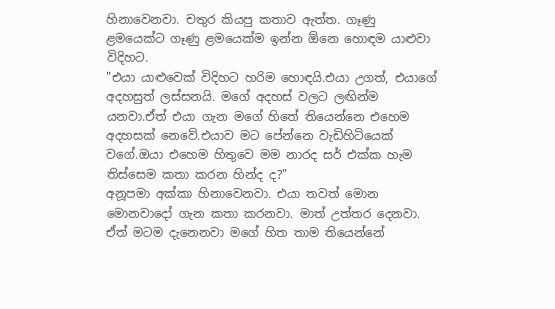හිනාවෙනවා. චතුර කියපු කතාව ඇත්ත. ගෑණු ළමයෙක්ට ගෑණු ළමයෙක්ම ඉන්න ඕනෙ හොඳම යාළුවා විදිහට.
"එයා යාළුවෙක් විදිහට හරිම හොඳයි.එයා උගත්, එයාගේ අදහසුත් ලස්සනයි. මගේ අදහස් වලට ලඟින්ම යනවා.ඒත් එයා ගැන මගේ හිතේ තියෙන්නෙ එහෙම අදහසක් නෙවේ.එයාව මට පේන්නෙ වැඩිහිටියෙක් වගේ.ඔයා එහෙම හිතුවෙ මම නාරද සර් එක්ක හැම තිස්සෙම කතා කරන හින්ද ද?"
අනූපමා අක්කා හිනාවෙනවා. එයා තවත් මොන මොනවාදෝ ගැන කතා කරනවා. මාත් උත්තර දෙනවා. ඒත් මටම දැනෙනවා මගේ හිත තාම තියෙන්නේ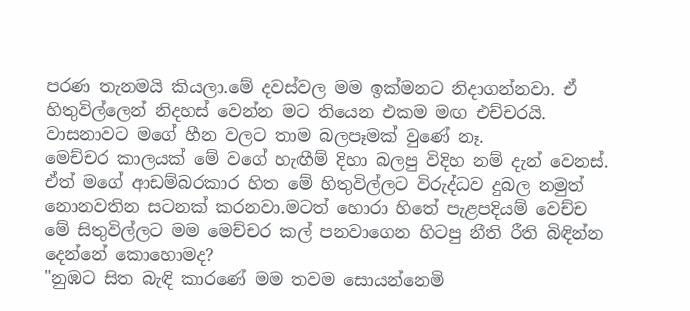පරණ තැනමයි කියලා.මේ දවස්වල මම ඉක්මනට නිදාගන්නවා. ඒ හිතුවිල්ලෙන් නිදහස් වෙන්න මට තියෙන එකම මඟ එච්චරයි. වාසනාවට මගේ හීන වලට තාම බලපෑමක් වුණේ නෑ.
මෙච්චර කාලයක් මේ වගේ හැඟීම් දිහා බලපු විදිහ නම් දැන් වෙනස්. ඒත් මගේ ආඩම්බරකාර හිත මේ හිතුවිල්ලට විරුද්ධව දුබල නමුත් නොනවතින සටනක් කරනවා.මටත් හොරා හිතේ පැළපදියම් වෙච්ච මේ සිතුවිල්ලට මම මෙච්චර කල් පනවාගෙන හිටපු නීති රීති බිඳින්න දෙන්නේ කොහොමද?
"නුඹට සිත බැඳි කාරණේ මම තවම සොයන්නෙමි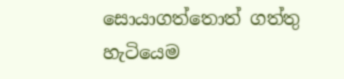සොයාගත්තොත් ගත්තු හැටියෙම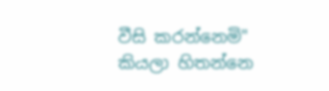වීසි කරන්නෙමි"
කියලා හිතන්නෙ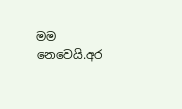මම නෙවෙයි.අර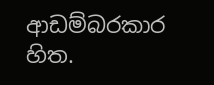ආඩම්බරකාර හිත.